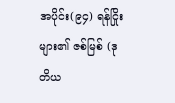အပိုင်း(၉၄) ရန်ငြိုးများ၏ ဇစ်မြစ် (ဒုတိယ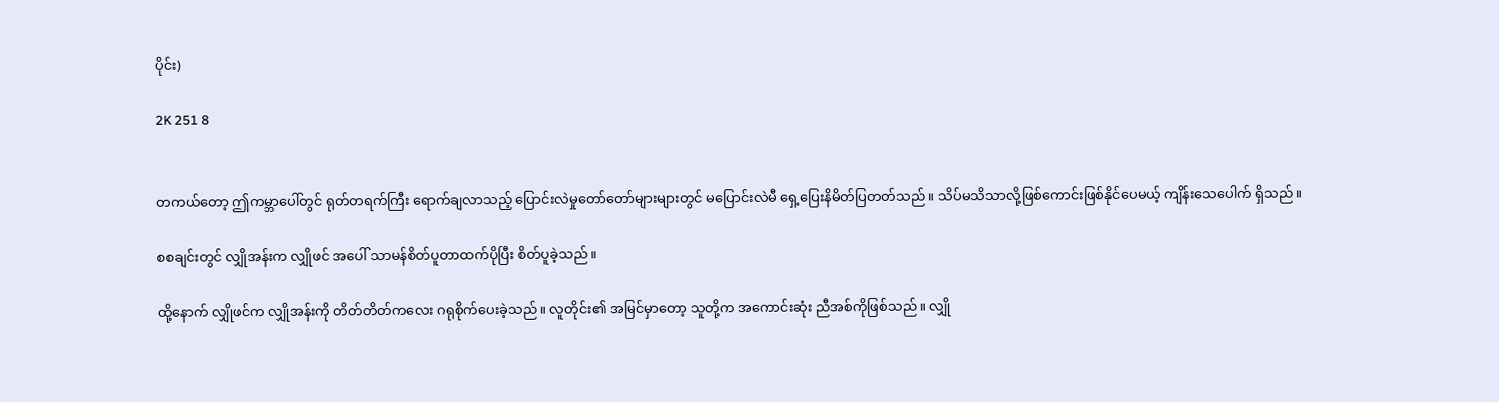ပိုင်း)

2K 251 8


တကယ်တော့ ဤကမ္ဘာပေါ်တွင် ရုတ်တရက်ကြီး ရောက်ချလာသည့် ပြောင်းလဲမှုတော်တော်များများတွင် မပြောင်းလဲမီ ရှေ့ပြေးနိမိတ်ပြတတ်သည်။ သိပ်မသိသာလို့ဖြစ်ကောင်းဖြစ်နိုင်ပေမယ့် ကျိန်းသေပေါက် ရှိသည်။

စစချင်းတွင် လျှိုအန်းက လျှိုဖင် အပေါ် သာမန်စိတ်ပူတာထက်ပိုပြီး စိတ်ပူခဲ့သည်။

ထို့နောက် လျှိုဖင်က လျှိုအန်းကို တိတ်တိတ်ကလေး ဂရုစိုက်ပေးခဲ့သည်။ လူတိုင်း၏ အမြင်မှာတော့ သူတို့က အကောင်းဆုံး ညီအစ်ကိုဖြစ်သည်။ လျှို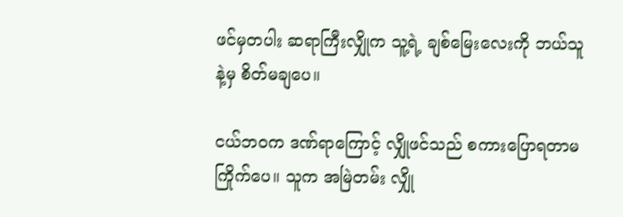ဖင်မှတပါး ဆရာကြီးလျှိုက သူ့ရဲ့ ချစ်မြေးလေးကို ဘယ်သူနဲ့မှ စိတ်မချပေ။

ငယ်ဘဝက ဒဏ်ရာကြောင့် လျှိုဖင်သည် စကားပြောရတာမကြိုက်ပေ။ သူက အမြဲတမ်း လျှို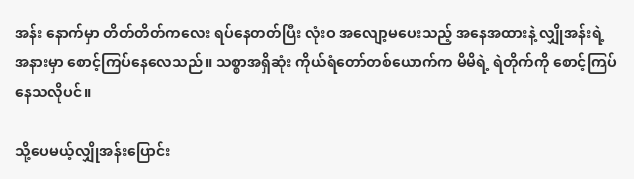အန်း နောက်မှာ တိတ်တိတ်ကလေး ရပ်နေတတ်ပြီး လုံးဝ အလျော့မပေးသည့် အနေအထားနဲ့ လျှိုအန်းရဲ့အနားမှာ စောင့်ကြပ်နေလေသည်။ သစ္စာအရှိဆုံး ကိုယ်ရံတော်တစ်ယောက်က မိမိရဲ့ ရဲတိုက်ကို စောင့်ကြပ်နေသလိုပင်။

သို့ပေမယ့်လျှိုအန်းပြောင်း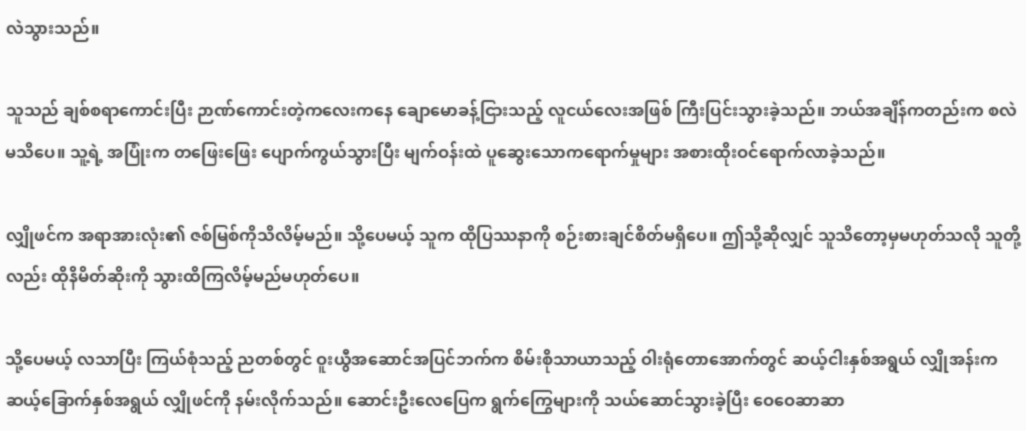လဲသွားသည်။

သူသည် ချစ်စရာကောင်းပြီး ဉာဏ်ကောင်းတဲ့ကလေးကနေ ချောမောခန့်ငြားသည့် လူငယ်လေးအဖြစ် ကြီးပြင်းသွားခဲ့သည်။ ဘယ်အချိန်ကတည်းက စလဲမသိပေ။ သူ့ရဲ့ အပြုံးက တဖြေးဖြေး ပျောက်ကွယ်သွားပြီး မျက်ဝန်းထဲ ပူဆွေးသောကရောက်မှုများ အစားထိုးဝင်ရောက်လာခဲ့သည်။

လျှိုဖင်က အရာအားလုံး၏ ဇစ်မြစ်ကိုသိလိမ့်မည်။ သို့ပေမယ့် သူက ထိုပြဿနာကို စဉ်းစားချင်စိတ်မရှိပေ။ ဤသို့ဆိုလျှင် သူသိတော့မှမဟုတ်သလို သူတို့လည်း ထိုနိမိတ်ဆိုးကို သွားထိကြလိမ့်မည်မဟုတ်ပေ။

သို့ပေမယ့် လသာပြီး ကြယ်စုံသည့် ညတစ်တွင် ဝူးယွီအဆောင်အပြင်ဘက်က စိမ်းစိုသာယာသည့် ဝါးရုံတောအောက်တွင် ဆယ့်ငါးနှစ်အရွယ် လျှိုအန်းက ဆယ့်ခြောက်နှစ်အရွယ် လျှိုဖင်ကို နမ်းလိုက်သည်။ ဆောင်းဦးလေပြေက ရွက်ကြွေများကို သယ်ဆောင်သွားခဲ့ပြီး ဝေဝေဆာဆာ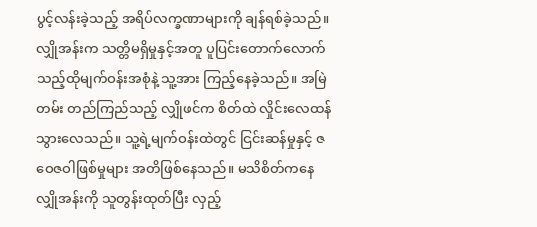ပွင့်လန်းခဲ့သည့် အရိပ်လက္ခဏာများကို ချန်ရစ်ခဲ့သည်။ လျှိုအန်းက သတ္တိမရှိမှုနှင့်အတူ ပူပြင်းတောက်လောက်သည့်ထိုမျက်ဝန်းအစုံနဲ့ သူ့အား ကြည့်နေခဲ့သည်။ အမြဲတမ်း တည်ကြည်သည့် လျှိုဖင်က စိတ်ထဲ လှိုင်းလေထန်သွားလေသည်။ သူ့ရဲ့မျက်ဝန်းထဲတွင် ငြင်းဆန်မှုနှင့် ဇဝေဇဝါဖြစ်မှုများ အတိဖြစ်နေသည်။ မသိစိတ်ကနေ လျှိုအန်းကို သူတွန်းထုတ်ပြီး လှည့်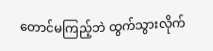တောင်မကြည့်ဘဲ ထွက်သွားလိုက်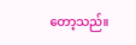တော့သည်။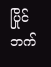ပြိုင်ဘက်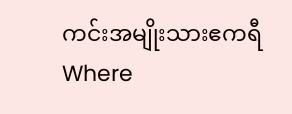ကင်းအမျိုးသားဧကရီWhere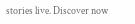stories live. Discover now